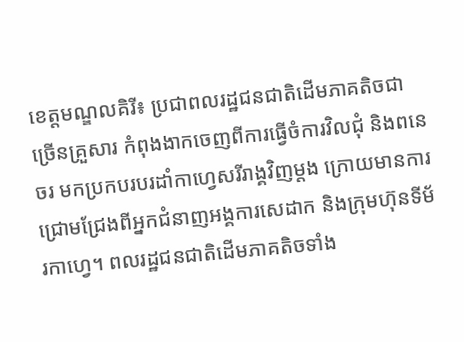ខេត្តមណ្ឌលគិរី៖ ប្រជាពលរដ្ឋជនជាតិដើមភាគតិចជាច្រើនគ្រួសារ កំពុងងាកចេញពីការធ្វើចំការវិលជុំ និងពនេចរ មកប្រកបរបរដាំកាហ្វេសរីរាង្គវិញម្ដង ក្រោយមានការជ្រោមជ្រែងពីអ្នកជំនាញអង្គការសេដាក និងក្រុមហ៊ុនទីម័រកាហ្វេ។ ពលរដ្ឋជនជាតិដើមភាគតិចទាំង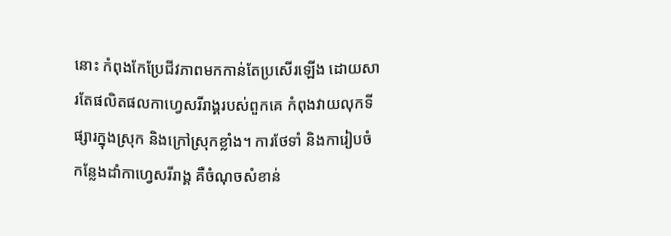នោះ កំពុងកែប្រែជីវភាពមកកាន់តែប្រសើរឡើង ដោយសារតែផលិតផលកាហ្វេសរីរាង្គរបស់ពួកគេ កំពុងវាយលុកទីផ្សារក្នុងស្រុក និងក្រៅស្រុកខ្លាំង។ ការថែទាំ និងការៀបចំកន្លែងដាំកាហ្វេសរីរាង្គ គឺចំណុចសំខាន់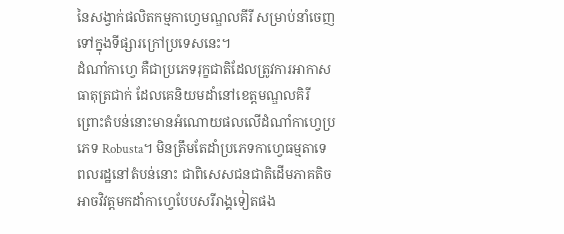នៃសង្វាក់ផលិតកម្មកាហ្វេមណ្ឌលគីរី សម្រាប់នាំចេញទៅក្នុងទីផ្សារក្រៅប្រទេសនេះ។
ដំណាំកាហ្វេ គឺជាប្រភេទរុក្ខជាតិដែលត្រូវការអាកាសធាតុត្រជាក់ ដែលគេនិយមដាំនៅខេត្តមណ្ឌលគិរី ព្រោះតំបន់នោះមានអំណោយផលលើដំណាំកាហ្វេប្រភេទ Robusta។ មិនត្រឹមតែដាំប្រភេទកាហ្វេធម្មតាទេ ពលរដ្ឋនៅតំបន់នោះ ជាពិសេសជនជាតិដើមភាគតិច អាចវិវត្តមកដាំកាហ្វេបែបសរីរាង្គទៀតផង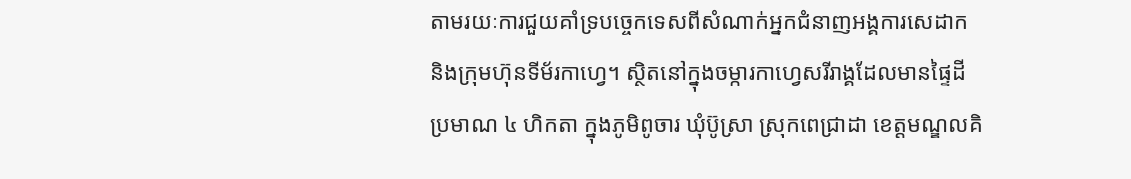តាមរយៈការជួយគាំទ្របច្ចេកទេសពីសំណាក់អ្នកជំនាញអង្គការសេដាក និងក្រុមហ៊ុនទីម័រកាហ្វេ។ ស្ថិតនៅក្នុងចម្ការកាហ្វេសរីរាង្គដែលមានផ្ទៃដីប្រមាណ ៤ ហិកតា ក្នុងភូមិពូចារ ឃុំប៊ូស្រា ស្រុកពេជ្រាដា ខេត្តមណ្ឌលគិ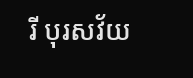រី បុរសវ័យ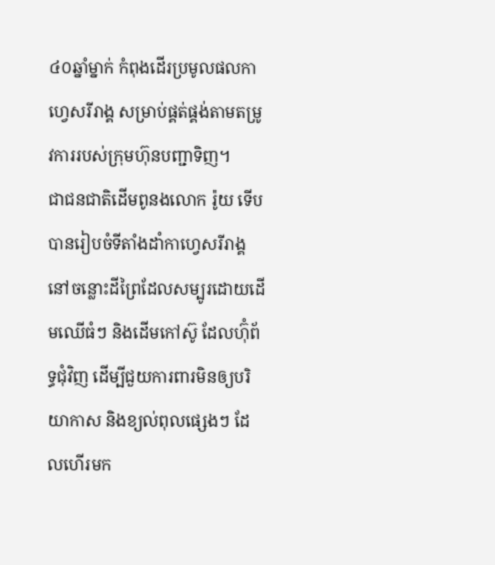៤០ឆ្នាំម្នាក់ កំពុងដើរប្រមូលផលកាហ្វេសរីរាង្គ សម្រាប់ផ្គត់ផ្គង់តាមតម្រូវការរបស់ក្រុមហ៊ុនបញ្ជាទិញ។
ជាជនជាតិដើមពូនងលោក រ៉ូយ ទើប បានរៀបចំទីតាំងដាំកាហ្វេសរីរាង្គ នៅចន្លោះដីព្រៃដែលសម្បូរដោយដើមឈើធំៗ និងដើមកៅស៊ូ ដែលហ៊ុំព័ទ្ធជុំវិញ ដើម្បីជួយការពារមិនឲ្យបរិយាកាស និងខ្យល់ពុលផ្សេងៗ ដែលហើរមក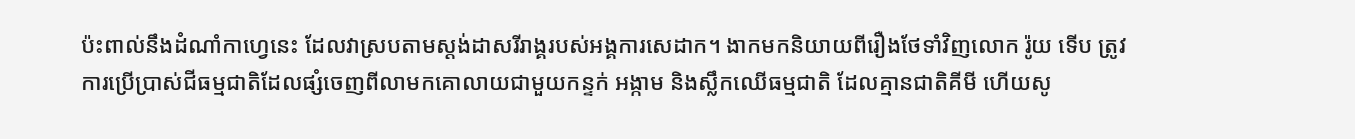ប៉ះពាល់នឹងដំណាំកាហ្វេនេះ ដែលវាស្របតាមស្ដង់ដាសរីរាង្គរបស់អង្គការសេដាក។ ងាកមកនិយាយពីរឿងថែទាំវិញលោក រ៉ូយ ទើប ត្រូវការប្រើប្រាស់ជីធម្មជាតិដែលផ្សំចេញពីលាមកគោលាយជាមួយកន្ទក់ អង្កាម និងស្លឹកឈើធម្មជាតិ ដែលគ្មានជាតិគីមី ហើយសូ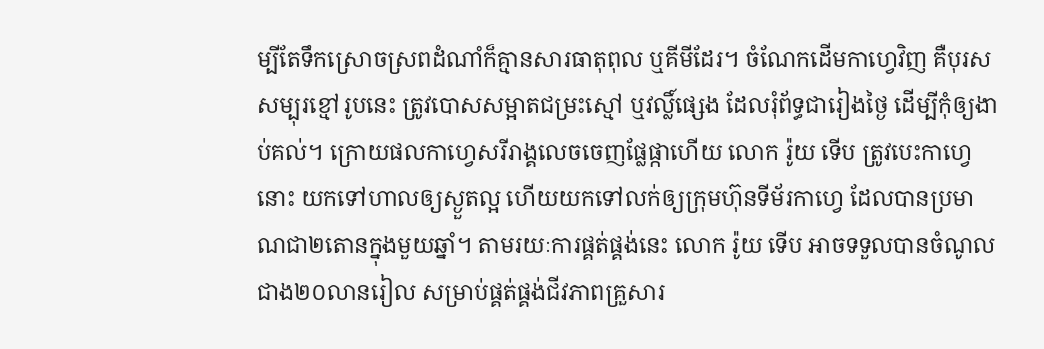ម្បីតែទឹកស្រោចស្រពដំណាំក៏គ្មានសារធាតុពុល ឬគីមីដែរ។ ចំណែកដើមកាហ្វេវិញ គឺបុរសសម្បុរខ្មៅរូបនេះ ត្រូវបោសសម្អាតជម្រះស្មៅ ឬវល្លិ៍ផ្សេង ដែលរុំព័ទ្ធជារៀងថ្ងៃ ដើម្បីកុំឲ្យងាប់គល់។ ក្រោយផលកាហ្វេសរីរាង្គលេចចេញផ្លែផ្កាហើយ លោក រ៉ូយ ទើប ត្រូវបេះកាហ្វេនោះ យកទៅហាលឲ្យស្ងួតល្អ ហើយយកទៅលក់ឲ្យក្រុមហ៊ុនទីម័រកាហ្វេ ដែលបានប្រមាណជា២តោនក្នុងមួយឆ្នាំ។ តាមរយៈការផ្គត់ផ្គង់នេះ លោក រ៉ូយ ទើប អាចទទួលបានចំណូលជាង២០លានរៀល សម្រាប់ផ្គត់ផ្គង់ជីវភាពគ្រួសារ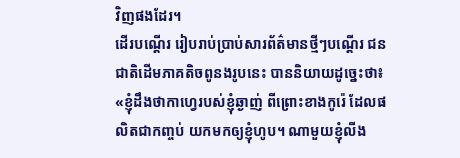វិញផងដែរ។
ដើរបណ្ដើរ រៀបរាប់ប្រាប់សារព័ត៌មានថ្មីៗបណ្ដើរ ជនជាតិដើមភាគតិចពូនងរូបនេះ បាននិយាយដូច្នេះថា៖ «ខ្ញុំដឹងថាកាហ្វេរបស់ខ្ញុំឆ្ងាញ់ ពីព្រោះខាងកូរ៉េ ដែលផលិតជាកញ្ចប់ យកមកឲ្យខ្ញុំហូប។ ណាមួយខ្ញុំលីង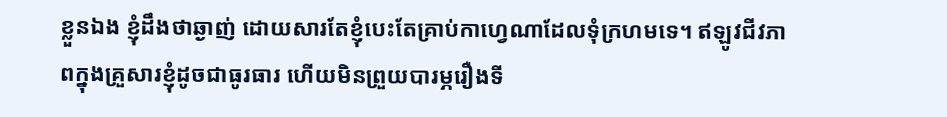ខ្លួនឯង ខ្ញុំដឹងថាឆ្ងាញ់ ដោយសារតែខ្ញុំបេះតែគ្រាប់កាហ្វេណាដែលទុំក្រហមទេ។ ឥឡូវជីវភាពក្នុងគ្រួសារខ្ញុំដូចជាធូរធារ ហើយមិនព្រួយបារម្ភរឿងទី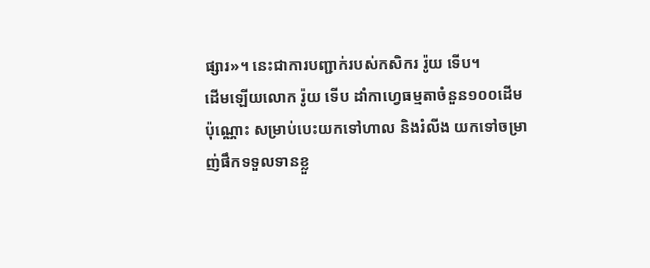ផ្សារ»។ នេះជាការបញ្ជាក់របស់កសិករ រ៉ូយ ទើប។
ដើមឡើយលោក រ៉ូយ ទើប ដាំកាហ្វេធម្មតាចំនួន១០០ដើមប៉ុណ្ណោះ សម្រាប់បេះយកទៅហាល និងរំលីង យកទៅចម្រាញ់ផឹកទទួលទានខ្លួ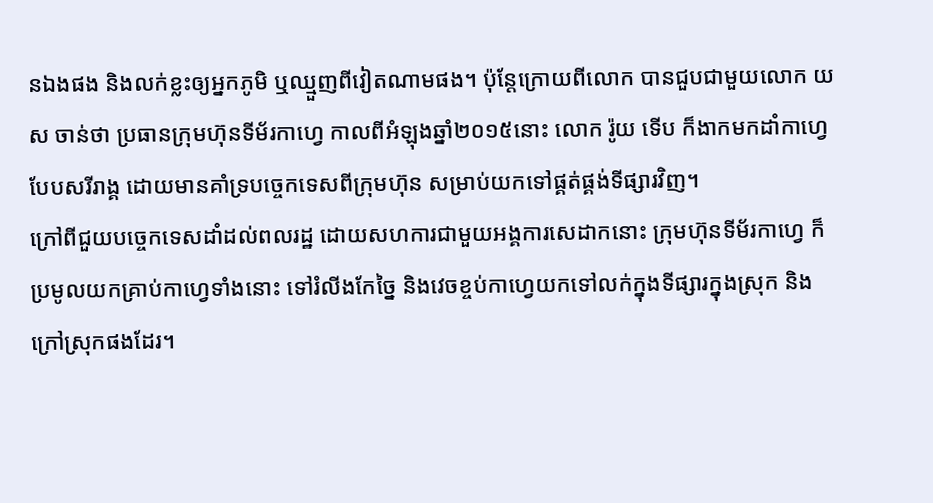នឯងផង និងលក់ខ្លះឲ្យអ្នកភូមិ ឬឈ្មួញពីវៀតណាមផង។ ប៉ុន្តែក្រោយពីលោក បានជួបជាមួយលោក យស ចាន់ថា ប្រធានក្រុមហ៊ុនទីម័រកាហ្វេ កាលពីអំឡុងឆ្នាំ២០១៥នោះ លោក រ៉ូយ ទើប ក៏ងាកមកដាំកាហ្វេបែបសរីរាង្គ ដោយមានគាំទ្របច្ចេកទេសពីក្រុមហ៊ុន សម្រាប់យកទៅផ្គត់ផ្គង់ទីផ្សារវិញ។
ក្រៅពីជួយបច្ចេកទេសដាំដល់ពលរដ្ឋ ដោយសហការជាមួយអង្គការសេដាកនោះ ក្រុមហ៊ុនទីម័រកាហ្វេ ក៏ប្រមូលយកគ្រាប់កាហ្វេទាំងនោះ ទៅរំលីងកែច្នៃ និងវេចខ្ចប់កាហ្វេយកទៅលក់ក្នុងទីផ្សារក្នុងស្រុក និងក្រៅស្រុកផងដែរ។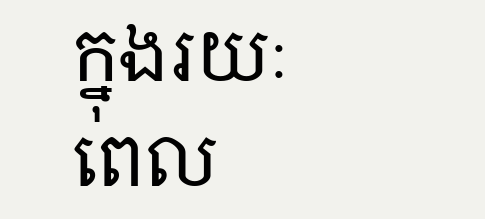ក្នុងរយៈពេល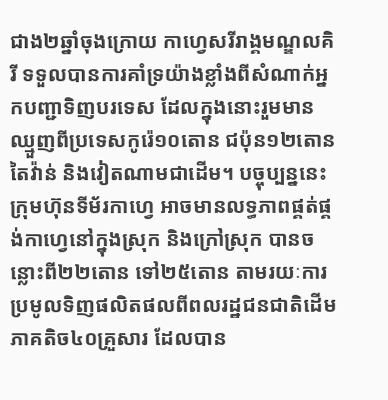ជាង២ឆ្នាំចុងក្រោយ កាហ្វេសរីរាង្គមណ្ឌលគិរី ទទួលបានការគាំទ្រយ៉ាងខ្លាំងពីសំណាក់អ្នកបញ្ជាទិញបរទេស ដែលក្នុងនោះរួមមានឈ្មួញពីប្រទេសកូរ៉េ១០តោន ជប៉ុន១២តោន តៃវ៉ាន់ និងវៀតណាមជាដើម។ បច្ចុប្បន្ននេះក្រុមហ៊ុនទីម័រកាហ្វេ អាចមានលទ្ធភាពផ្គត់ផ្គង់កាហ្វេនៅក្នុងស្រុក និងក្រៅស្រុក បានចន្លោះពី២២តោន ទៅ២៥តោន តាមរយៈការប្រមូលទិញផលិតផលពីពលរដ្ឋជនជាតិដើមភាគតិច៤០គ្រួសារ ដែលបាន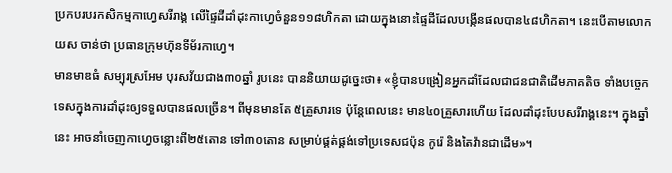ប្រកបរបរកសិកម្មកាហ្វេសរីរាង្គ លើផ្ទៃដីដាំដុះកាហ្វេចំនួន១១៨ហិកតា ដោយក្នុងនោះផ្ទៃដីដែលបង្កើនផលបាន៤៨ហិកតា។ នេះបើតាមលោក យស ចាន់ថា ប្រធានក្រុមហ៊ុនទីម័រកាហ្វេ។
មានមាឌធំ សម្បុរស្រអែម បុរសវ័យជាង៣០ឆ្នាំ រូបនេះ បាននិយាយដូច្នេះថា៖ «ខ្ញុំបានបង្រៀនអ្នកដាំដែលជាជនជាតិដើមភាគតិច ទាំងបច្ចេកទេសក្នុងការដាំដុះឲ្យទទួលបានផលច្រើន។ ពីមុនមានតែ ៥គ្រួសារទេ ប៉ុន្តែពេលនេះ មាន៤០គ្រួសារហើយ ដែលដាំដុះបែបសរីរាង្គនេះ។ ក្នុងឆ្នាំនេះ អាចនាំចេញកាហ្វេចន្លោះពី២៥តោន ទៅ៣០តោន សម្រាប់ផ្គត់ផ្គង់ទៅប្រទេសជប៉ុន កូរ៉េ និងតៃវ៉ានជាដើម»។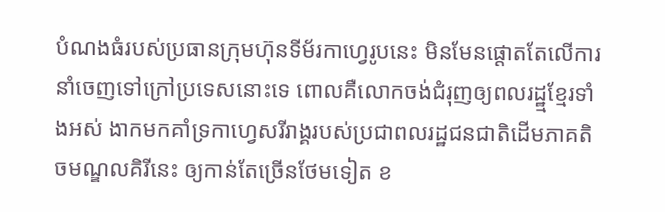បំណងធំរបស់ប្រធានក្រុមហ៊ុនទីម័រកាហ្វេរូបនេះ មិនមែនផ្ដោតតែលើការនាំចេញទៅក្រៅប្រទេសនោះទេ ពោលគឺលោកចង់ជំរុញឲ្យពលរដ្ឋ្មខ្មែរទាំងអស់ ងាកមកគាំទ្រកាហ្វេសរីរាង្គរបស់ប្រជាពលរដ្ឋជនជាតិដើមភាគតិចមណ្ឌលគិរីនេះ ឲ្យកាន់តែច្រើនថែមទៀត ខ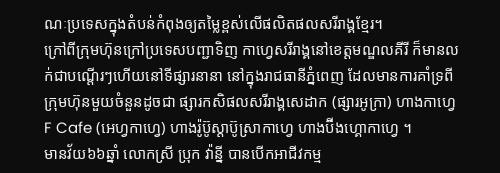ណៈប្រទេសក្នុងតំបន់កំពុងឲ្យតម្លៃខ្ពស់លើផលិតផលសរីរាង្គខ្មែរ។
ក្រៅពីក្រុមហ៊ុនក្រៅប្រទេសបញ្ជាទិញ កាហ្វេសរីរាង្គនៅខេត្តមណ្ឌលគីរី ក៏មានលក់ជាបណ្ដើរៗហើយនៅទីផ្សារនានា នៅក្នុងរាជធានីភ្នំពេញ ដែលមានការគាំទ្រពីក្រុមហ៊ុនមួយចំនួនដូចជា ផ្សារកសិផលសរីរាង្គសេដាក (ផ្សារអូក្រា) ហាងកាហ្វេ F Cafe (អេហ្វកាហ្វេ) ហាងរ៉ូប៊ូស្ដាប៊ូស្រាកាហ្វេ ហាងប៊ីងហ្គោកាហ្វេ ។
មានវ័យ៦៦ឆ្នាំ លោកស្រី ប្រុក វ៉ាន្នី បានបើកអាជីវកម្ម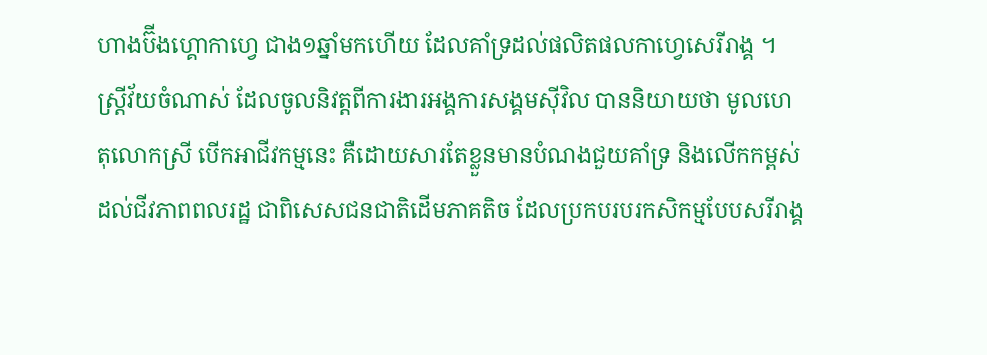ហាងប៊ីងហ្គោកាហ្វេ ជាង១ឆ្នាំមកហើយ ដែលគាំទ្រដល់ផលិតផលកាហ្វេសេរីរាង្គ ។ ស្ត្រីវ័យចំណាស់ ដែលចូលនិវត្តពីការងារអង្គការសង្គមស៊ីវិល បាននិយាយថា មូលហេតុលោកស្រី បើកអាជីវកម្មនេះ គឺដោយសារតែខ្លួនមានបំណងជួយគាំទ្រ និងលើកកម្ពស់ដល់ជីវភាពពលរដ្ឋ ជាពិសេសជនជាតិដើមភាគតិច ដែលប្រកបរបរកសិកម្មបែបសរីរាង្គ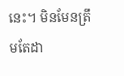នេះ។ មិនមែនត្រឹមតែដា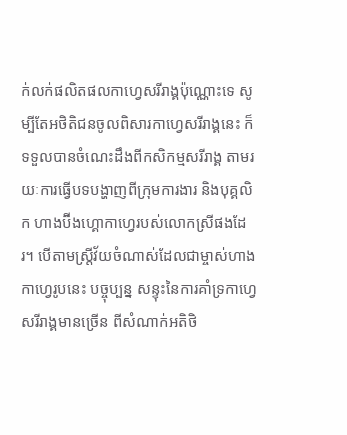ក់លក់ផលិតផលកាហ្វេសរីរាង្គប៉ុណ្ណោះទេ សូម្បីតែអថិតិជនចូលពិសារកាហ្វេសរីរាង្គនេះ ក៏ទទួលបានចំណេះដឹងពីកសិកម្មសរីរាង្គ តាមរយៈការធ្វើបទបង្ហាញពីក្រុមការងារ និងបុគ្គលិក ហាងប៊ីងហ្គោកាហ្វេរបស់លោកស្រីផងដែរ។ បើតាមស្ត្រីវ័យចំណាស់ដែលជាម្ចាស់ហាងកាហ្វេរូបនេះ បច្ចុប្បន្ន សន្ទុះនៃការគាំទ្រកាហ្វេសរីរាង្គមានច្រើន ពីសំណាក់អតិថិ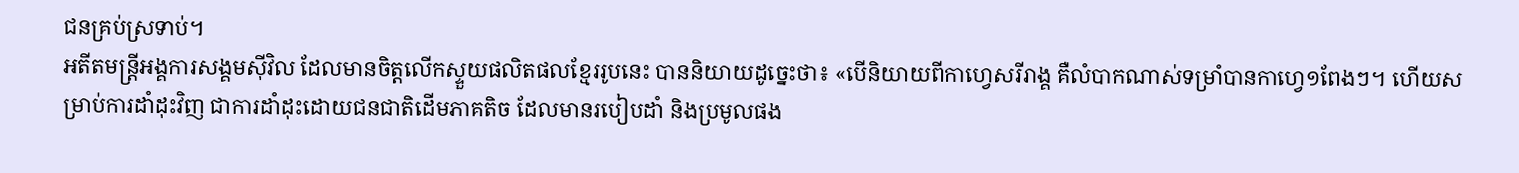ជនគ្រប់ស្រទាប់។
អតីតមន្ត្រីអង្គការសង្គមស៊ីវិល ដែលមានចិត្តលើកស្ទួយផលិតផលខ្មែររូបនេះ បាននិយាយដូច្នេះថា៖ «បើនិយាយពីកាហ្វេសរីរាង្គ គឺលំបាកណាស់ទម្រាំបានកាហ្វេ១ពែងៗ។ ហើយសម្រាប់ការដាំដុះវិញ ជាការដាំដុះដោយជនជាតិដើមភាគតិច ដែលមានរបៀបដាំ និងប្រមូលផង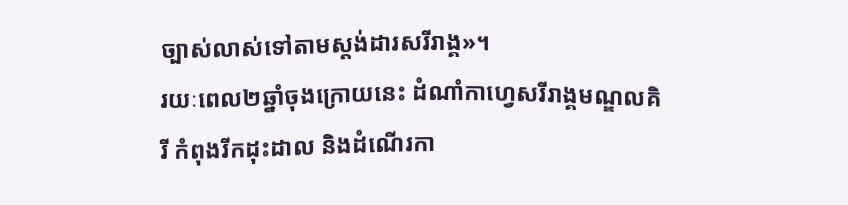ច្បាស់លាស់ទៅតាមស្ដង់ដារសរីរាង្គ»។
រយៈពេល២ឆ្នាំចុងក្រោយនេះ ដំណាំកាហ្វេសរីរាង្គមណ្ឌលគិរី កំពុងរីកដុះដាល និងដំណើរកា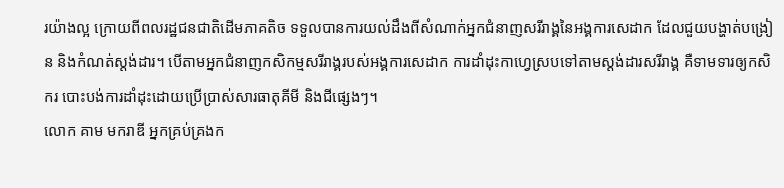រយ៉ាងល្អ ក្រោយពីពលរដ្ឋជនជាតិដើមភាគតិច ទទួលបានការយល់ដឹងពីសំណាក់អ្នកជំនាញសរីរាង្គនៃអង្គការសេដាក ដែលជួយបង្ហាត់បង្រៀន និងកំណត់ស្ដង់ដារ។ បើតាមអ្នកជំនាញកសិកម្មសរីរាង្គរបស់អង្គការសេដាក ការដាំដុះកាហ្វេស្របទៅតាមស្ដង់ដារសរីរាង្គ គឺទាមទារឲ្យកសិករ បោះបង់ការដាំដុះដោយប្រើប្រាស់សារធាតុគីមី និងជីផ្សេងៗ។
លោក គាម មករាឌី អ្នកគ្រប់គ្រងក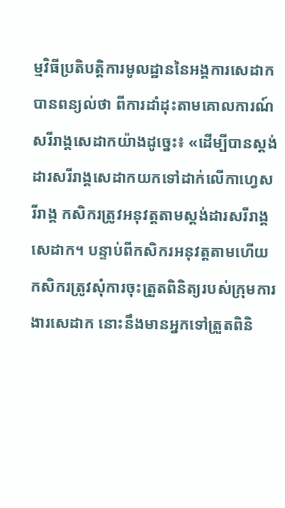ម្មវិធីប្រតិបត្តិការមូលដ្ឋាននៃអង្គការសេដាក បានពន្យល់ថា ពីការដាំដុះតាមគោលការណ៍សរីរាង្គសេដាកយ៉ាងដូច្នេះ៖ «ដើម្បីបានស្ដង់ដារសរីរាង្គសេដាកយកទៅដាក់លើកាហ្វេសរីរាង្គ កសិករត្រូវអនុវត្តតាមស្ដង់ដារសរីរាង្គសេដាក។ បន្ទាប់ពីកសិករអនុវត្តតាមហើយ កសិករត្រូវសុំការចុះត្រួតពិនិត្យរបស់ក្រុមការងារសេដាក នោះនឹងមានអ្នកទៅត្រួតពិនិ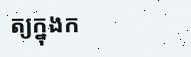ត្យក្នុងក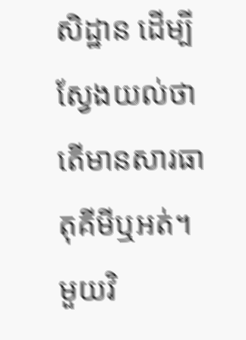សិដ្ឋាន ដើម្បីស្វែងយល់ថាតើមានសារធាតុគីមីឬអត់។ មួយវិ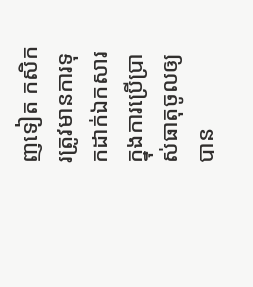ញទៀត កសិករត្រូវមានការទុកដាក់ឯកសារ ក្នុងការប្រើប្រាស់ធាតុចូលឲ្យបាន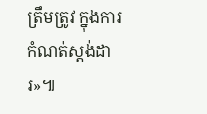ត្រឹមត្រូវ ក្នុងការកំណត់ស្ដង់ដារ»៕